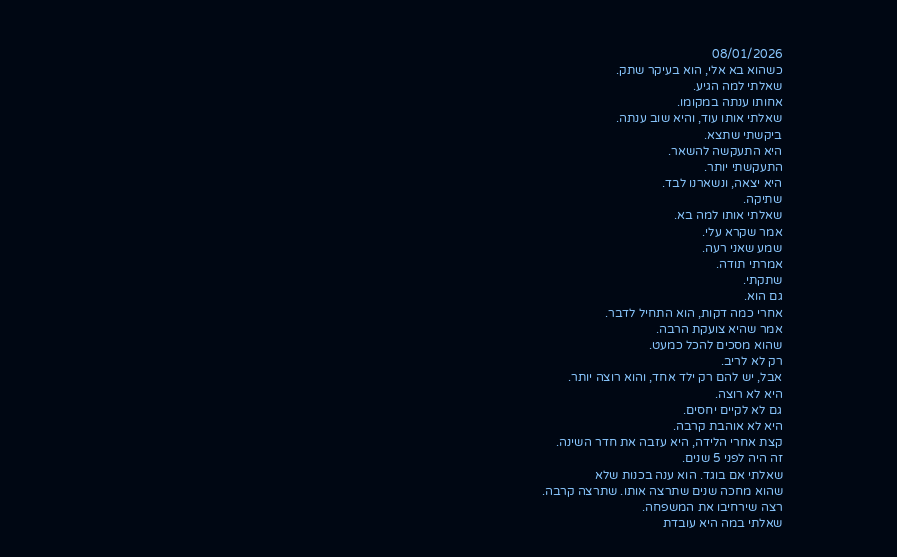08/01/2026
כשהוא בא אלי, הוא בעיקר שתק.
שאלתי למה הגיע.
אחותו ענתה במקומו.
שאלתי אותו עוד, והיא שוב ענתה.
ביקשתי שתצא.
היא התעקשה להשאר.
התעקשתי יותר.
היא יצאה, ונשארנו לבד.
שתיקה.
שאלתי אותו למה בא.
אמר שקרא עלי.
שמע שאני רעה.
אמרתי תודה.
שתקתי.
גם הוא.
אחרי כמה דקות, הוא התחיל לדבר.
אמר שהיא צועקת הרבה.
שהוא מסכים להכל כמעט.
רק לא לריב.
אבל, יש להם רק ילד אחד, והוא רוצה יותר.
היא לא רוצה.
גם לא לקיים יחסים.
היא לא אוהבת קרבה.
קצת אחרי הלידה, היא עזבה את חדר השינה.
זה היה לפני 5 שנים.
שאלתי אם בוגד. הוא ענה בכנות שלא
שהוא מחכה שנים שתרצה אותו. שתרצה קרבה.
רצה שירחיבו את המשפחה.
שאלתי במה היא עובדת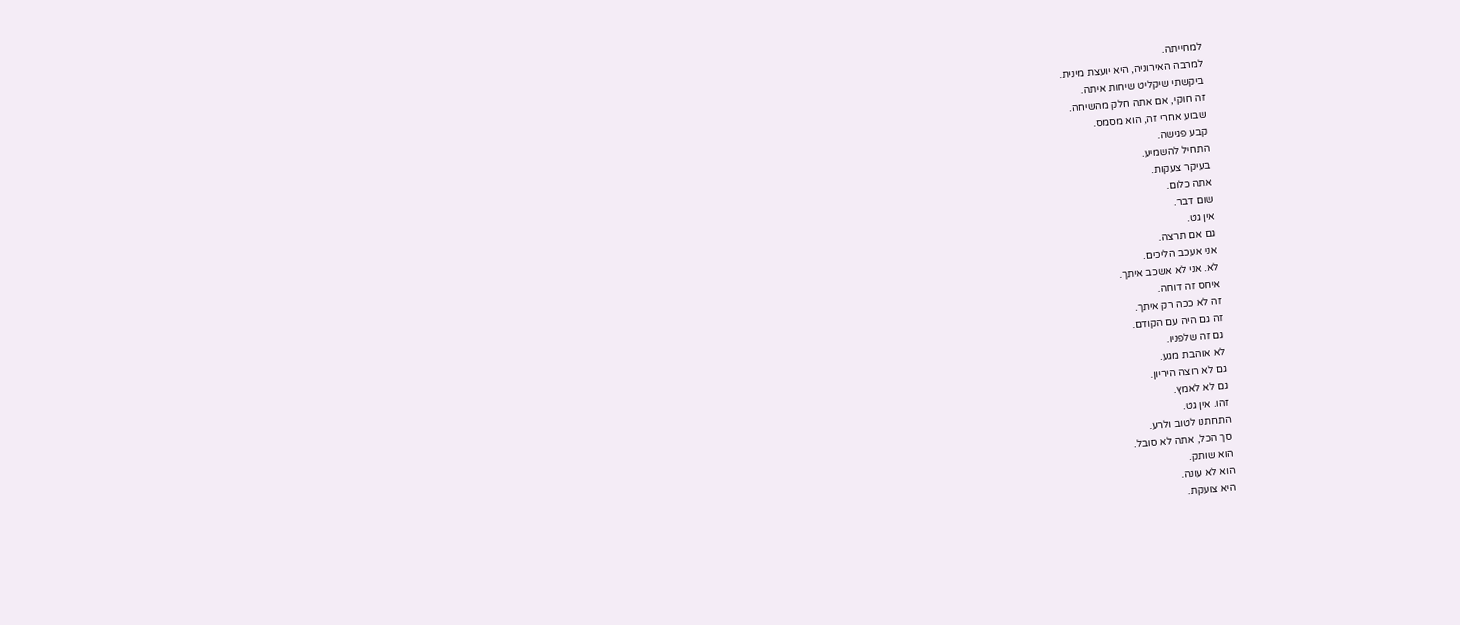למחייתה.
למרבה האירוניה, היא יועצת מינית.
ביקשתי שיקליט שיחות איתה.
זה חוקי, אם אתה חלק מהשיחה.
שבוע אחרי זה, הוא מסמס.
קבע פגישה.
התחיל להשמיע.
בעיקר צעקות.
אתה כלום.
שום דבר.
אין גט.
גם אם תרצה.
אני אעכב הליכים.
לא. אני לא אשכב איתך.
איחס זה דוחה.
זה לא ככה רק איתך.
זה גם היה עם הקודם.
גם זה שלפניו.
לא אוהבת מגע.
גם לא רוצה היריון.
גם לא לאמץ.
זהו. אין גט.
התחתנו לטוב ולרע.
סך הכל, אתה לא סובל.
הוא שותק.
הוא לא עונה.
היא צועקת.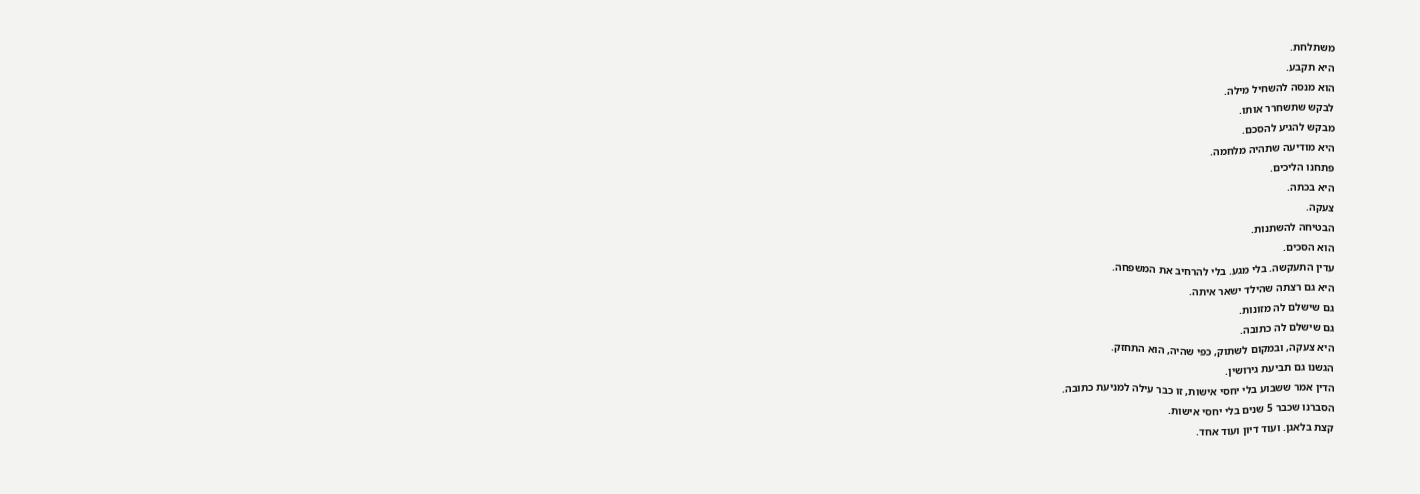משתלחת.
היא תקבע.
הוא מנסה להשחיל מילה.
לבקש שתשחרר אותו.
מבקש להגיע להסכם.
היא מודיעה שתהיה מלחמה.
פתחנו הליכים.
היא בכתה.
צעקה.
הבטיחה להשתנות.
הוא הסכים.
עדין התעקשה. בלי מגע. בלי להרחיב את המשפחה.
היא גם רצתה שהילד ישאר איתה.
גם שישלם לה מזונות.
גם שישלם לה כתובה.
היא צעקה, ובמקום לשתוק, כפי שהיה, הוא התחזק.
הגשנו גם תביעת גירושין.
הדין אמר ששבוע בלי יחסי אישות, זו כבר עילה למניעת כתובה.
הסברנו שכבר 5 שנים בלי יחסי אישות.
קצת בלאגן. ועוד דיון ועוד אחד.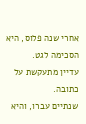אחרי שנה פלוס, היא הסכימה לגט.
עדיין מתעקשת על כתובה.
שנתיים עברו, והיא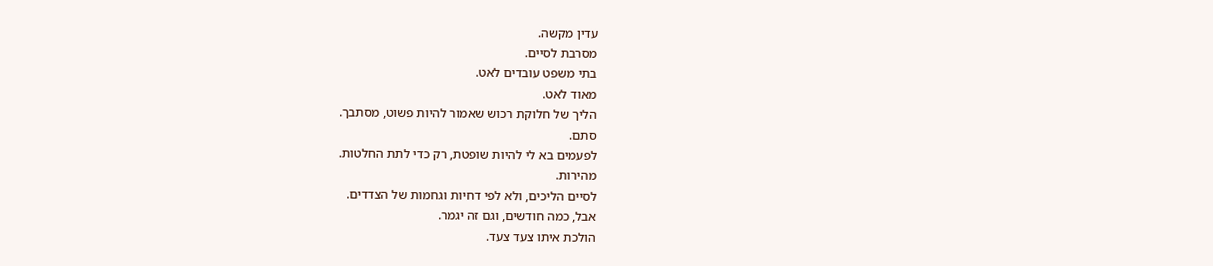עדין מקשה.
מסרבת לסיים.
בתי משפט עובדים לאט.
מאוד לאט.
הליך של חלוקת רכוש שאמור להיות פשוט, מסתבך.
סתם.
לפעמים בא לי להיות שופטת, רק כדי לתת החלטות.
מהירות.
לסיים הליכים, ולא לפי דחיות וגחמות של הצדדים.
אבל, כמה חודשים, וגם זה יגמר.
הולכת איתו צעד צעד.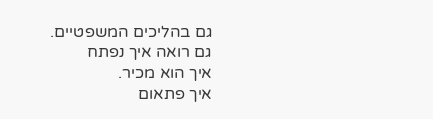גם בהליכים המשפטיים.
גם רואה איך נפתח
איך הוא מכיר.
איך פתאום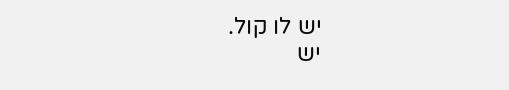יש לו קול.
יש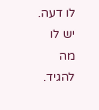לו דעה.
יש לו מה להגיד.